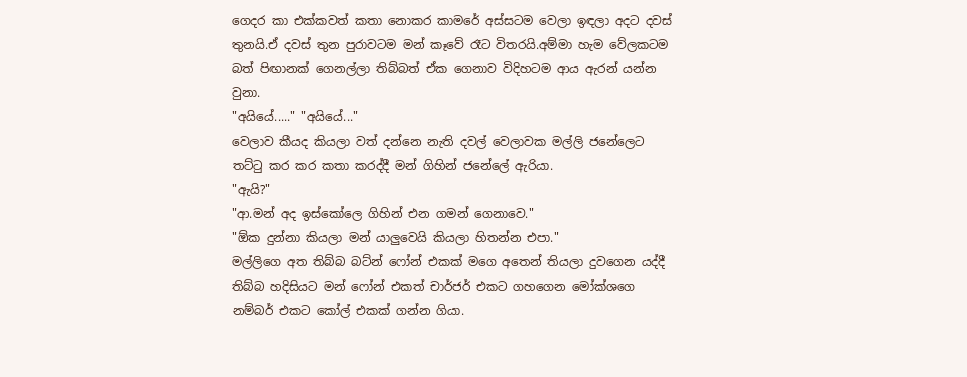ගෙදර කා එක්කවත් කතා නොකර කාමරේ අස්සටම වෙලා ඉඳලා අදට දවස් තුනයි.ඒ දවස් තුන පුරාවටම මන් කෑවේ රෑට විතරයි.අම්මා හැම වේලකටම බත් පිඟානක් ගෙනල්ලා තිබ්බත් ඒක ගෙනාව විදිහටම ආය ඇරන් යන්න වුනා.
"අයියේ....." "අයියේ..."
වෙලාව කීයද කියලා වත් දන්නෙ නැති දවල් වෙලාවක මල්ලි ජනේලෙට තට්ටු කර කර කතා කරද්දී මන් ගිහින් ජනේලේ ඇරියා.
"ඇයි?"
"ආ.මන් අද ඉස්කෝලෙ ගිහින් එන ගමන් ගෙනාවෙ."
"ඕක දුන්නා කියලා මන් යාලුවෙයි කියලා හිතන්න එපා."
මල්ලිගෙ අත තිබ්බ බට්න් ෆෝන් එකක් මගෙ අතෙන් තියලා දුවගෙන යද්දී තිබ්බ හදිසියට මන් ෆෝන් එකත් චාර්ජර් එකට ගහගෙන මෝක්ශගෙ නම්බර් එකට කෝල් එකක් ගන්න ගියා.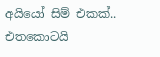අයියෝ සිම් එකක්..
එතකොටයි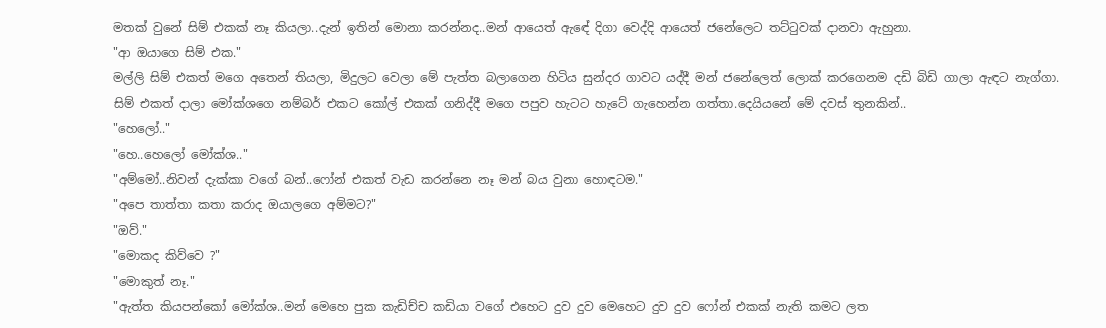මතක් වුනේ සිම් එකක් නෑ කියලා..දැන් ඉතින් මොනා කරන්නද..මන් ආයෙත් ඇඳේ දිගා වෙද්දි ආයෙත් ජනේලෙට තට්ටුවක් දානවා ඇහුනා.
"ආ ඔයාගෙ සිම් එක."
මල්ලි සිම් එකත් මගෙ අතෙන් තියලා, මිදුලට වෙලා මේ පැත්ත බලාගෙන හිටිය සුන්දර ගාවට යද්දී මන් ජනේලෙත් ලොක් කරගෙනම දඩි බිඩි ගාලා ඇඳට නැග්ගා.
සිම් එකත් දාලා මෝක්ශගෙ නම්බර් එකට කෝල් එකක් ගනිද්දී මගෙ පපුව හැටට හැටේ ගැහෙන්න ගත්තා.දෙයියනේ මේ දවස් තුනකින්..
"හෙලෝ.."
"හෙ..හෙලෝ මෝක්ශ.."
"අම්මෝ..නිවන් දැක්කා වගේ බන්..ෆෝන් එකත් වැඩ කරන්නෙ නෑ මන් බය වුනා හොඳටම."
"අපෙ තාත්තා කතා කරාද ඔයාලගෙ අම්මට?"
"ඔව්."
"මොකද කිව්වෙ ?"
"මොකුත් නෑ."
"ඇත්ත කියපන්කෝ මෝක්ශ..මන් මෙහෙ පුක කැඩිච්ච කඩියා වගේ එහෙට දුව දුව මෙහෙට දුව දුව ෆෝන් එකක් නැති කමට ලත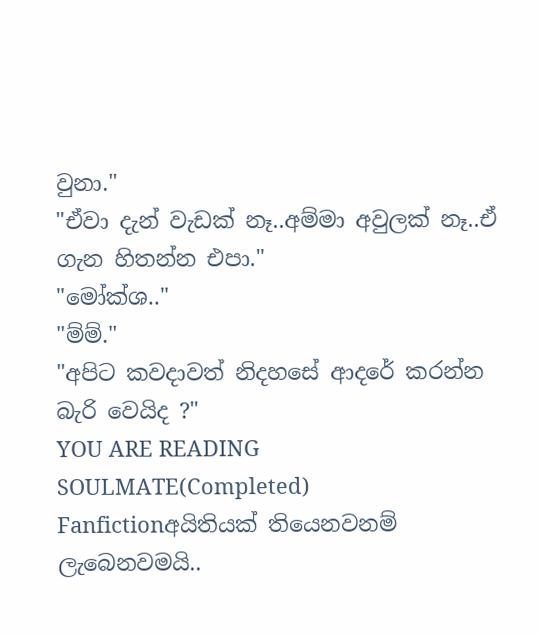වුනා."
"ඒවා දැන් වැඩක් නෑ..අම්මා අවුලක් නෑ..ඒ ගැන හිතන්න එපා."
"මෝක්ශ.."
"ම්ම්."
"අපිට කවදාවත් නිදහසේ ආදරේ කරන්න බැරි වෙයිද ?"
YOU ARE READING
SOULMATE(Completed)
Fanfictionඅයිතියක් තියෙනවනම් ලැබෙනවමයි..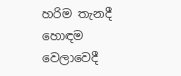හරිම තැනදී හොඳම වෙලාවෙදී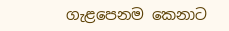ගැළපෙනම කෙනාට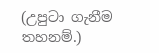(උපුටා ගැනීම තහනම්.)